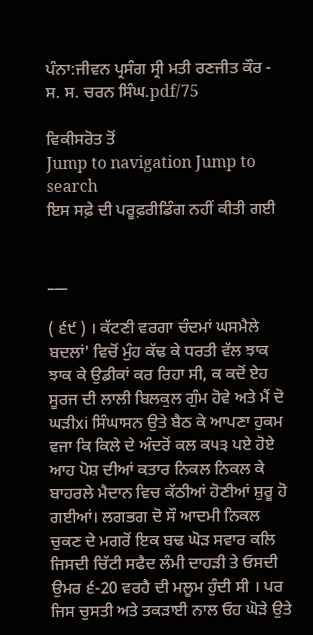ਪੰਨਾ:ਜੀਵਨ ਪ੍ਰਸੰਗ ਸ੍ਰੀ ਮਤੀ ਰਣਜੀਤ ਕੌਰ - ਸ. ਸ. ਚਰਨ ਸਿੰਘ.pdf/75

ਵਿਕੀਸਰੋਤ ਤੋਂ
Jump to navigation Jump to search
ਇਸ ਸਫ਼ੇ ਦੀ ਪਰੂਫ਼ਰੀਡਿੰਗ ਨਹੀਂ ਕੀਤੀ ਗਈ


___

( ੬੯ ) । ਕੱਟਣੀ ਵਰਗਾ ਚੰਦਮਾਂ ਘਸਮੈਲੇ ਬਦਲਾਂ' ਵਿਚੋਂ ਮੁੰਹ ਕੱਢ ਕੇ ਧਰਤੀ ਵੱਲ ਝਾਕ ਝਾਕ ਕੇ ਉਡੀਕਾਂ ਕਰ ਰਿਹਾ ਸੀ, ਕ ਕਦੋਂ ਏਹ ਸੂਰਜ ਦੀ ਲਾਲੀ ਬਿਲਕੁਲ ਗੁੰਮ ਹੋਵੇ ਅਤੇ ਮੈਂ ਦੋ ਘੜੀxi ਸਿੰਘਾਸਨ ਉਤੇ ਬੈਠ ਕੇ ਆਪਣਾ ਹੁਕਮ ਵਜਾ ਕਿ ਕਿਲੇ ਦੇ ਅੰਦਰੋਂ ਕਲ ਕ੫੩ ਪਏ ਹੋਏ ਆਹ ਪੋਸ਼ ਦੀਆਂ ਕਤਾਰ ਨਿਕਲ ਨਿਕਲ ਕੇ ਬਾਹਰਲੇ ਮੈਦਾਨ ਵਿਚ ਕੱਠੀਆਂ ਹੋਣੀਆਂ ਸ਼ੁਰੂ ਹੋ ਗਈਆਂ। ਲਗਭਗ ਦੋ ਸੌ ਆਦਮੀ ਨਿਕਲ ਚੁਕਣ ਦੇ ਮਗਰੋਂ ਇਕ ਬਢ ਘੋੜ ਸਵਾਰ ਕਲਿ ਜਿਸਦੀ ਚਿੱਟੀ ਸਫੈਦ ਲੰਮੀ ਦਾਹੜੀ ਤੇ ਓਸਦੀ ਉਮਰ ੬-20 ਵਰਹੈ ਦੀ ਮਲੂਮ ਹੁੰਦੀ ਸੀ । ਪਰ ਜਿਸ ਚੁਸਤੀ ਅਤੇ ਤਕੜਾਈ ਨਾਲ ਓਹ ਘੋੜੇ ਉਤੇ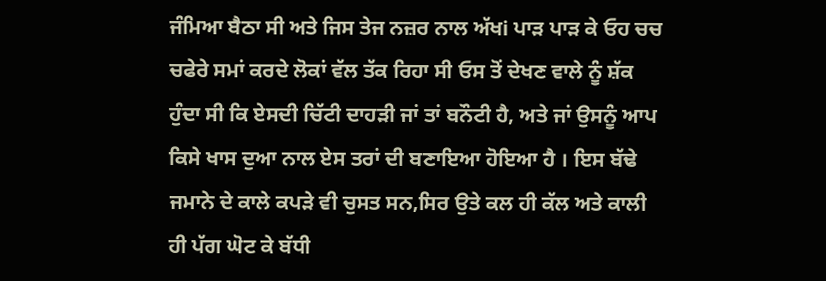ਜੰਮਿਆ ਬੈਠਾ ਸੀ ਅਤੇ ਜਿਸ ਤੇਜ ਨਜ਼ਰ ਨਾਲ ਅੱਖi ਪਾੜ ਪਾੜ ਕੇ ਓਹ ਚਚ ਚਫੇਰੇ ਸਮਾਂ ਕਰਦੇ ਲੋਕਾਂ ਵੱਲ ਤੱਕ ਰਿਹਾ ਸੀ ਓਸ ਤੋਂ ਦੇਖਣ ਵਾਲੇ ਨੂੰ ਸ਼ੱਕ ਹੁੰਦਾ ਸੀ ਕਿ ਏਸਦੀ ਚਿੱਟੀ ਦਾਹੜੀ ਜਾਂ ਤਾਂ ਬਨੌਟੀ ਹੈ, ਅਤੇ ਜਾਂ ਉਸਨੂੰ ਆਪ ਕਿਸੇ ਖਾਸ ਦੁਆ ਨਾਲ ਏਸ ਤਰਾਂ ਦੀ ਬਣਾਇਆ ਹੋਇਆ ਹੈ । ਇਸ ਬੱਢੇ ਜਮਾਨੇ ਦੇ ਕਾਲੇ ਕਪੜੇ ਵੀ ਚੁਸਤ ਸਨ,ਸਿਰ ਉਤੇ ਕਲ ਹੀ ਕੱਲ ਅਤੇ ਕਾਲੀ ਹੀ ਪੱਗ ਘੋਟ ਕੇ ਬੱਧੀ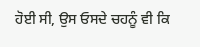ਹੋਈ ਸੀ, ਉਸ ਓਸਦੇ ਚਹਨੂੰ ਵੀ ਕਿ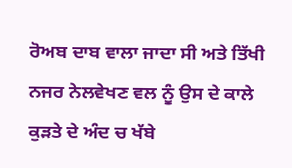ਰੋਅਬ ਦਾਬ ਵਾਲਾ ਜਾਦਾ ਸੀ ਅਤੇ ਤਿੱਖੀ ਨਜਰ ਨੇਲਵੇਖਣ ਵਲ ਨੂੰ ਉਸ ਦੇ ਕਾਲੇ ਕੁੜਤੇ ਦੇ ਅੰਦ ਚ ਖੱਬੇ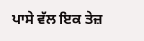ਪਾਸੇ ਵੱਲ ਇਕ ਤੇਜ਼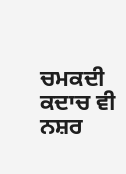ਚਮਕਦੀ ਕਦਾਚ ਵੀ ਨਸ਼ਰ